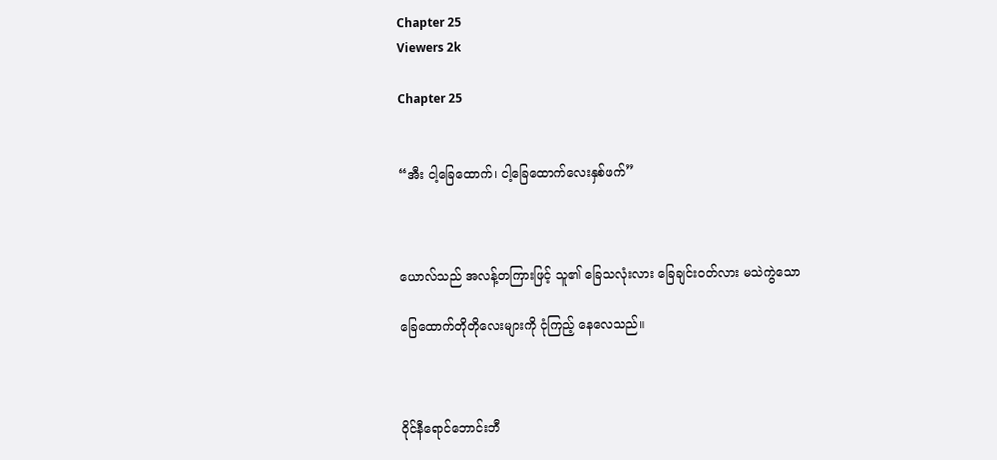Chapter 25
Viewers 2k

Chapter 25


“အီး ငါ့ခြေထောက်၊ ငါ့‌ခြေထောက်လေးနှစ်ဖက်”



ယောလ်သည် အလန့်တကြားဖြင့် သူ၏ ခြေသလုံးလား ခြေချင်းဝတ်လား မသဲကွဲသော

ခြေထောက်တိုတိုလေးများကို ငုံကြည့် နေလေသည်။



ဝိုင်နီရောင်ဘောင်းဘီ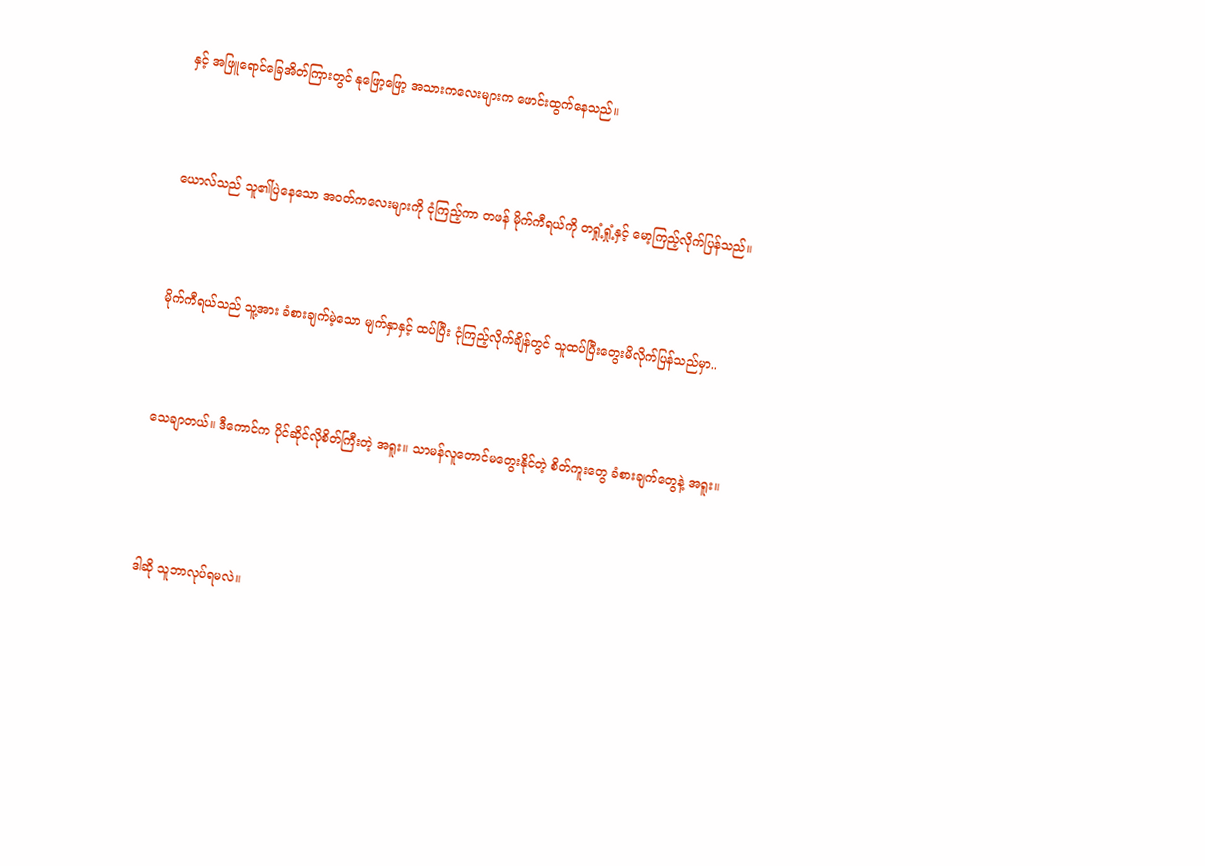နှင့် အဖြူရောင်ခြေအိတ်ကြားတွင် နုဖြော့ဖြော့ အသားကလေးများက ဖောင်းထွက်နေသည်။



ယောလ်သည် သူ၏ပြဲနေသော အဝတ်ကလေးများကို ငုံကြည့်ကာ တဖန် မိုက်ကီရယ်ကို တရှုံ့ရှုံ့နှင့် မော့ကြည့်လိုက်ပြန်သည်။



မိုက်ကီရယ်သည် သူ့အား ခံစားချက်မဲ့‌သော မျက်နှာနှင့် ထပ်ပြီး ငုံကြည့်လိုက်ချိန်တွင် သူထပ်ပြီးတွေးမိလိုက်ပြန်သည်မှာ..



သေချာတယ်။ ဒီကောင်က ပိုင်ဆိုင်လိုစိတ်ကြီးတဲ့ အရူး။ သာမန်‌လူတောင်မတွေးနိုင်တဲ့ စိတ်ကူးတွေ ခံစားချက်တွေနဲ့ အရူး။




ဒါဆို သူဘာလုပ်ရမလဲ။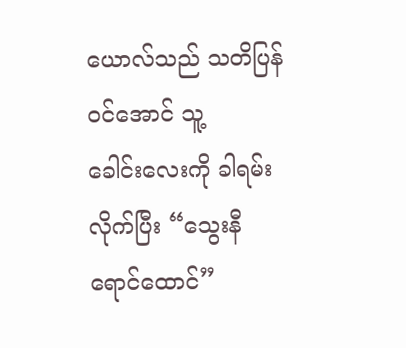ယောလ်သည် သတိပြန်ဝင်အောင် သူ့ခေါင်း‌လေးကို ခါရမ်းလိုက်ပြီး “သွေးနီရောင်ထောင်”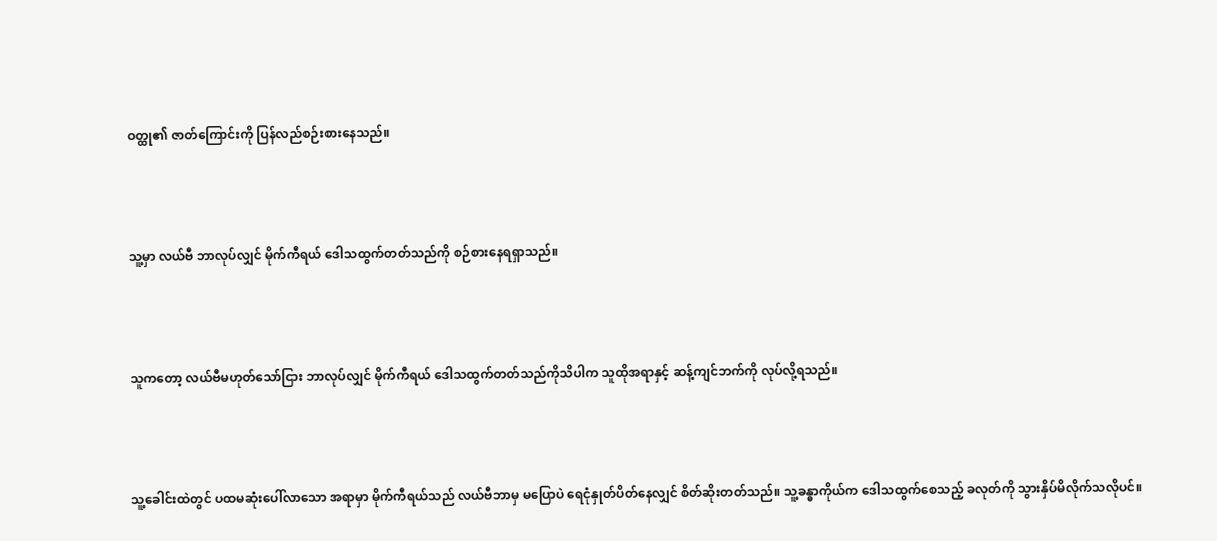ဝတ္ထု၏ ဇာတ်ကြောင်းကို ပြန်လည်စဉ်းစားနေသည်။



သူ့မှာ လယ်ဗီ ဘာလုပ်လျှင် မိုက်ကီရယ် ဒေါသထွက်တတ်သည်ကို စဉ်စားနေရရှာသည်။



သူကတော့ လယ်ဗီမဟုတ်သော်ငြား ဘာလုပ်လျှင် မိုက်ကီရယ် ဒေါသထွက်တတ်သည်ကိုသိပါက သူထိုအရာနှင့် ဆန့်ကျင်ဘက်ကို လုပ်လို့ရသည်။



သူ့ခေါင်းထဲတွင် ပထမဆုံးပေါ်‌လာသော အရာမှာ မိုက်ကီရယ်သည် လယ်ဗီဘာမှ မပြောပဲ ရေငုံနှုတ်ပိတ်နေလျှင် စိတ်ဆိုးတတ်သည်။ သူ့ခန္ဓာကိုယ်က ဒေါသထွက်စေသည့် ခလုတ်ကို သွားနှိပ်မိလိုက်သလိုပင်။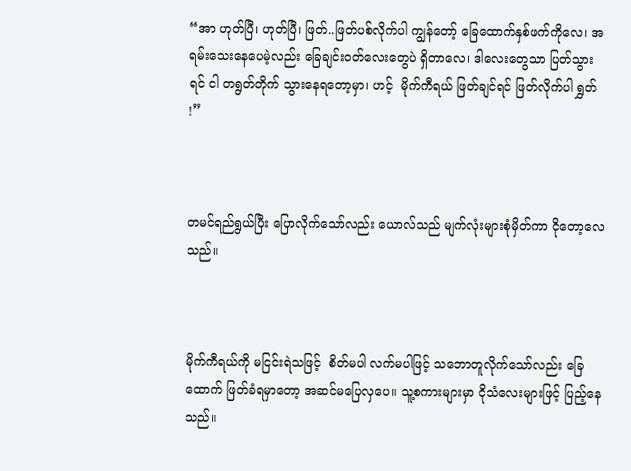“အာ ဟုတ်ပြီ၊ ဟုတ်ပြီ၊ ဖြတ်..ဖြတ်ပစ်လိုက်ပါ ကျွန်တော့် ခြေထောက်နှစ်ဖက်ကိုလေ၊ အရမ်းသေးနေပေမဲ့လည်း ခြေချင်းဝတ်လေးတွေပဲ ရှိတာလေ၊ ဒါလေးတွေသာ ပြတ်သွားရင် ငါ တရွတ်တိုက် သွားနေရတော့မှာ၊ ဟင့်  မိုက်ကီရယ် ဖြတ်ချင်ရင် ဖြတ်လိုက်ပါ ရွှတ် !”



တမင်ရည်ရွယ်ပြီး ပြောလိုက်သော်လည်း ယောလ်သည် မျက်လုံးများစုံမှိတ်ကာ ငိုတော့လေသည်။



မိုက်ကီရယ်ကို မငြင်းရဲသဖြင့်  စိတ်မပါ လက်မပါဖြင့် သဘောတူလိုက်သော်လည်း ခြေထောက် ဖြတ်ခံရမှာတော့ အဆင်မပြေလှပေ။ သူ့စကားများမှာ ငိုသံလေးများဖြင့် ပြည့်နေသည်။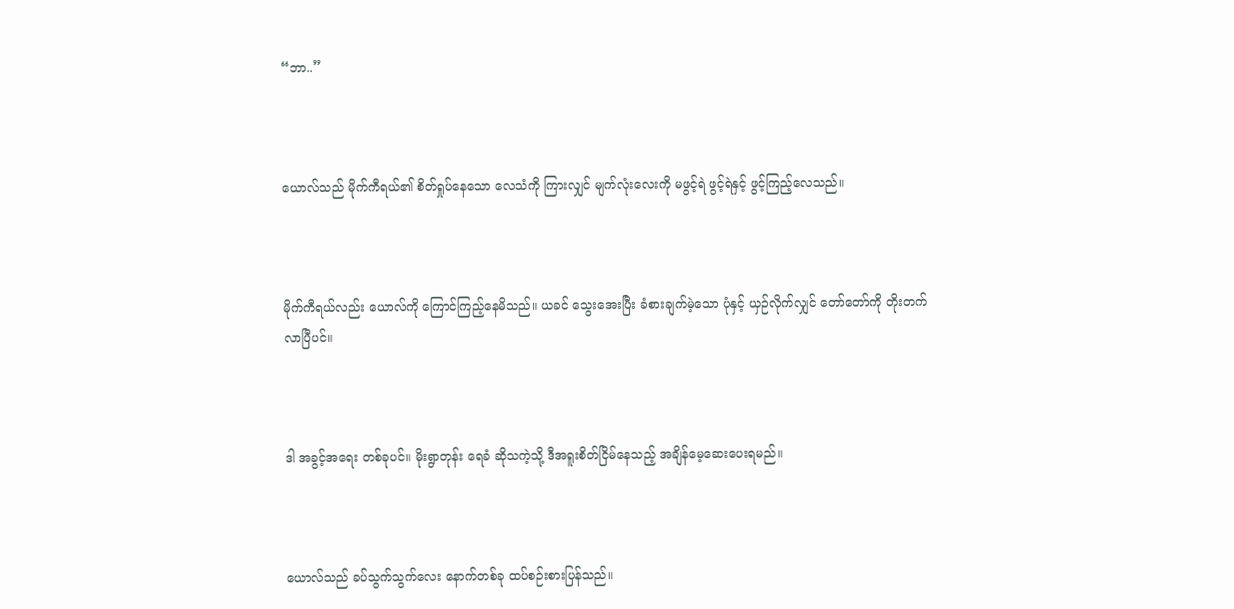“ဘာ..”



ယောလ်သည် မိုက်ကီရယ်၏ စိတ်ရှုပ်နေသော လေသံကို ကြားလျှင် မျက်လုံးလေးကို မဖွင့်ရဲ ဖွင့်ရဲနှင့် ဖွင့်ကြည့်လေသည်။



မိုက်ကီရယ်လည်း ယောလ်ကို ကြောင်ကြည့်နေမိသည်။ ယခင် သွေးအေးပြီး ခံစားချက်မဲ့သော ပုံနှင့် ယှဉ်လိုက်လျှင် တော်တော်ကို တိုးတက်လာပြီပင်။



ဒါ အခွင့်အရေး တစ်ခုပင်။ မိုးရွာတုန်း ရေခံ ဆိုသကဲ့သို့ ဒီအရူးစိတ်ငြိမ်နေသည့် အချိန်မေ့ဆေးပေးရမည်။



ယောလ်သည် ခပ်သွက်သွက်လေး နောက်တစ်ခု ထပ်စဉ်းစားပြန်သည်။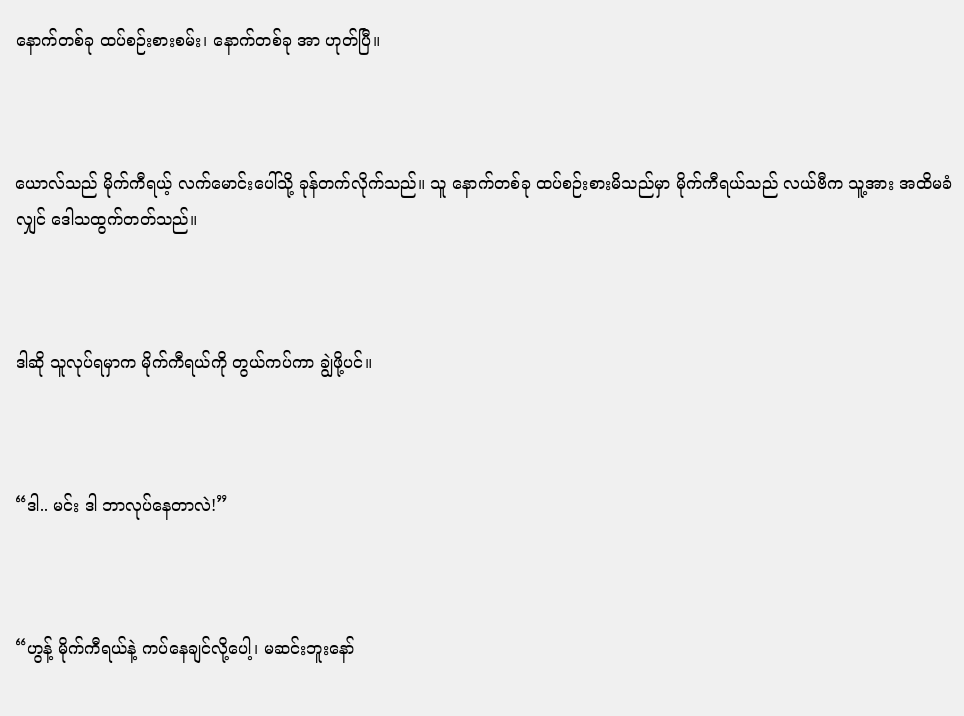နောက်တစ်ခု ထပ်စဉ်းစားစမ်း၊ နောက်တစ်ခု အာ ဟုတ်ပြီ။



ယောလ်သည် မိုက်ကီရယ့် လက်မောင်းပေါ်သို့ ခုန်တက်လိုက်သည်။ သူ နောက်တစ်ခု ထပ်စဉ်းစားမိသည်မှာ မိုက်ကီရယ်သည် လယ်ဗီက သူ့အား အထိမခံလျှင် ဒေါသထွက်တတ်သည်။



ဒါဆို သူလုပ်ရမှာက မိုက်ကီရယ်ကို တွယ်ကပ်ကာ ချွဲဖို့ပင်။



“ဒါ.. မင်း ဒါ ဘာလုပ်နေတာလဲ!”



“ဟွန့် မိုက်ကီရယ်နဲ့ ကပ်နေချင်လို့ပေါ့၊ မဆင်းဘူးနော်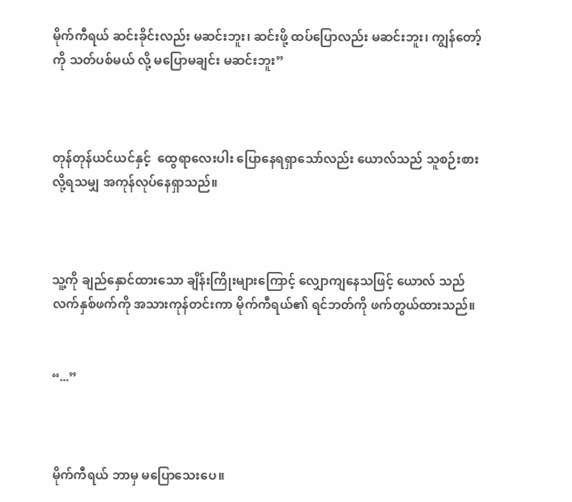မိုက်ကီရယ် ဆင်းခိုင်းလည်း မဆင်းဘူး၊ ဆင်းဖို့ ထပ်ပြောလည်း မဆင်းဘူး၊ ကျွန်တော့်ကို သတ်ပစ်မယ် လို့ မပြောမချင်း မဆင်းဘူး”



တုန်တုန်ယင်ယင်နှင့်  ထွေရာလေးပါး ပြောနေရရှာသော်လည်း ယောလ်သည် သူစဉ်းစားလို့ရသမျှ အကုန်လုပ်နေရှာသည်။



သူ့ကို ချည်နှောင်ထားသော ချိန်းကြိုးများကြောင့် လျှောကျနေသဖြင့် ယောလ် သည် လက်နှစ်ဖက်ကို အသားကုန်တင်းကာ မိုက်ကီရယ်၏ ရင်ဘတ်ကို ဖက်တွယ်ထားသည်။


“...”



မိုက်ကီရယ် ဘာမှ မပြောသေးပေ။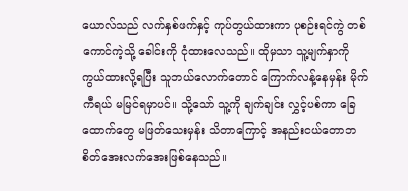ယောလ်သည် လက်နှစ်ဖက်နှင့် ကုပ်တွယ်ထားကာ ပုစဉ်းရင်ကွဲ တစ်ကောင်ကဲ့သို့ ခေါင်းကို ငုံထားလေသည်။ ထိုမှသာ သူ့မျက်နှာကို ကွယ်ထားလို့ရပြီး သူဘယ်လောက်တောင် ကြောက်လန့်နေမှန်း မိုက်ကီရယ် မမြင်ရမှာပင်။ သို့သော် သူ့ကို ချက်ချင်း လွှင့်ပစ်ကာ ခြေထောက်တွေ မဖြတ်သေးမှန်း သိတာကြောင့် အနည်းငယ်တောဘ စိတ်အေးလက်အေး‌ဖြစ်နေသည်။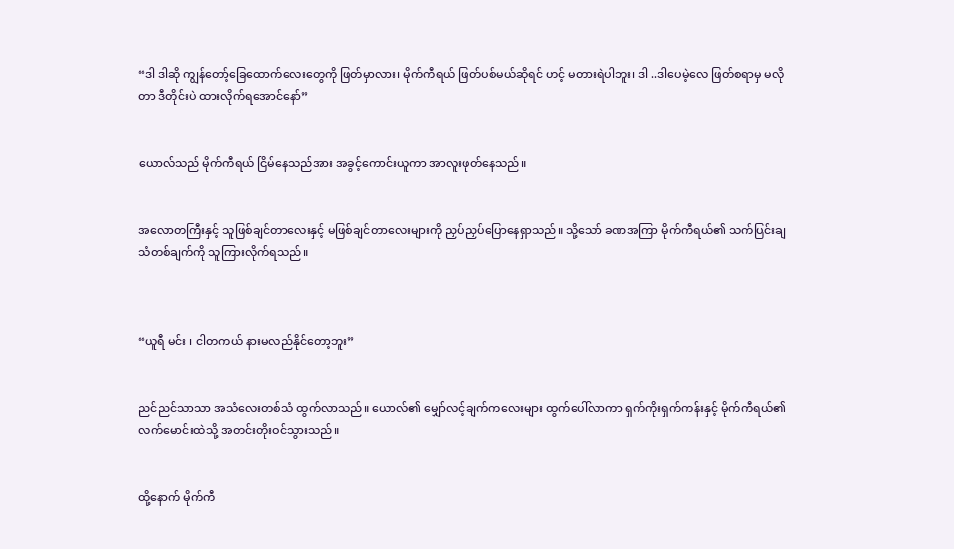“ဒါ ဒါဆို ကျွန်တော့်ခြေထောက်လေးတွေကို ဖြတ်မှာလား၊ မိုက်ကီရယ် ဖြတ်ပစ်မယ်ဆိုရင် ဟင့် မတားရဲပါဘူး၊ ဒါ ..ဒါပေမဲ့လေ ဖြတ်စရာမှ မလိုတာ ဒီတိုင်းပဲ ထားလိုက်ရအောင်နော်”


ယောလ်သည် မိုက်ကီရယ် ငြိမ်နေသည်အား အခွင့်ကောင်းယူကာ အာလူးဖုတ်နေသည်။


အလောတကြီးနှင့် သူဖြစ်ချင်တာလေးနှင့် မဖြစ်ချင်‌တာလေးများကို ညှပ်ညှပ်ပြောနေရှာသည်။ သို့သော် ခဏအကြာ မိုက်ကီရယ်၏ သက်ပြင်းချသံတစ်ချက်ကို သူကြားလိုက်ရသည်။



“ယူရီ မင်း ၊ ငါတကယ် နားမလည်နိုင်တော့ဘူး”


ညင်ညင်သာသာ အသံလေးတစ်သံ ထွက်လာသည်။ ယောလ်၏ မျှော်လင့်ချက်ကလေးများ ထွက်ပေါ်လာကာ ရှက်ကိုးရှက်ကန်းနှင့် မိုက်ကီရယ်၏ လက်မောင်းထဲသို့ အတင်းတိုးဝင်သွားသည်။


ထို့နောက် မိုက်ကီ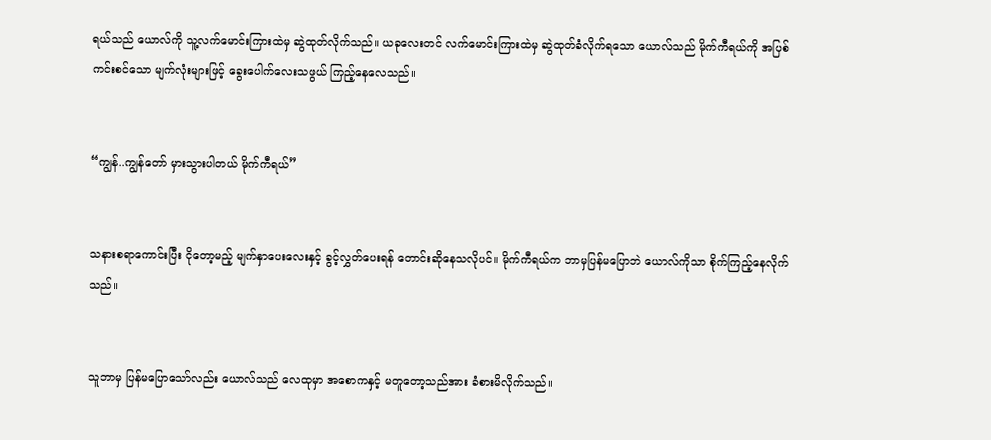ရယ်သည် ယောလ်ကို သူ့လက်မောင်းကြားထဲမှ ဆွဲထုတ်လိုက်သည်။ ယခုလေးတင် လက်မောင်းကြားထဲမှ ဆွဲထုတ်ခံလိုက်ရသော ယောလ်သည် မိုက်ကီရယ်ကို အပြစ်ကင်းစင်သော မျက်လုံးများဖြင့် ခွေးပေါက်လေးသဖွယ် ကြည့်နေလေသည်။


“ကျွန်..ကျွန်တော် မှားသွားပါတယ် မိုက်ကီရယ်”


သနားစရာကောင်းပြီး ငိုတော့မည့် မျက်နှာပေးလေးနှင့် ခွင့်လွှတ်ပေးရန် တောင်းဆိုနေသလိုပင်။ မိုက်ကီရယ်က ဘာမှပြန်မပြောဘဲ ယောလ်ကိုသာ စိုက်ကြည့်နေလိုက်သည်။


သူဘာမှ ပြန်မပြောသော်လည်း ယောလ်သည် လေထုမှာ အစောကနှင့် မတူတော့သည်အား ခံစားမိလိုက်သည်။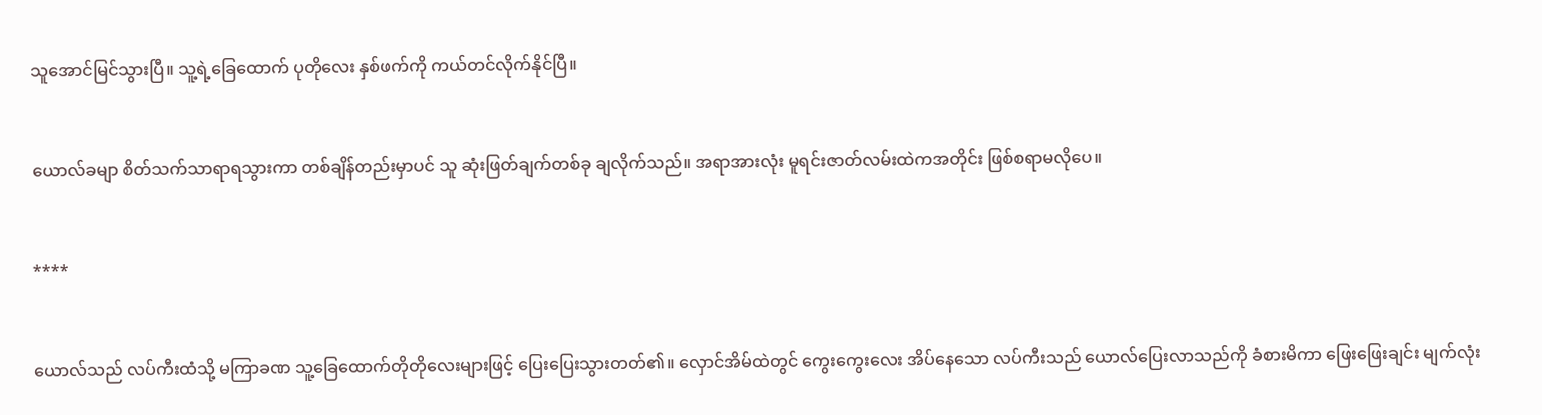သူအောင်မြင်သွားပြီ။ သူ့ရဲ့ခြေထောက် ပုတိုလေး နှစ်ဖက်ကို ကယ်တင်လိုက်နိုင်ပြီ။


ယောလ်ခမျာ စိတ်သက်သာရာရသွားကာ တစ်ချိန်တည်းမှာပင် သူ ဆုံးဖြတ်ချက်တစ်ခု ချလိုက်သည်။ အရာအားလုံး မူရင်းဇာတ်လမ်းထဲကအတိုင်း ဖြစ်စရာမလိုပေ။


****


ယောလ်သည် လပ်ကီးထံသို့ မကြာခဏ သူ့ခြေထောက်တိုတိုလေးများဖြင့် ပြေးပြေးသွားတတ်၏။ လှောင်အိမ်ထဲတွင် ကွေးကွေးလေး အိပ်နေသော လပ်ကီးသည် ယောလ်ပြေးလာသည်ကို ခံစားမိကာ ဖြေးဖြေးချင်း မျက်လုံး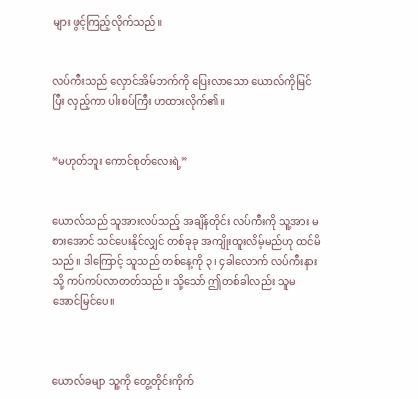များ ဖွင့်ကြည့်လိုက်သည်။


လပ်ကီးသည် လှောင်အိမ်ဘက်ကို ပြေးလာသော ယောလ်ကိုမြင်ပြီး လှည့်ကာ ပါးစပ်ကြီး ဟထားလိုက်၏။


“မဟုတ်ဘူး ကောင်စုတ်‌လေးရဲ့”


ယောလ်သည် သူအားလပ်သည့် အချိန်တိုင်း လပ်ကီးကို သူ့အား မစားအောင် သင်ပေးနိုင်လျှင် တစ်ခုခု အကျိုးထူးလိမ့်မည်ဟု ထင်မိသည်။ ဒါကြောင့် သူသည် တစ်နေ့ကို ၃၊ ၄ခါလောက် လပ်ကီးနားသို့ ကပ်ကပ်လာတတ်သည်။ သို့သော် ဤတစ်ခါလည်း သူမအောင်မြင်ပေ။



ယောလ်ခမျာ သူ့ကို တွေ့တိုင်းကိုက်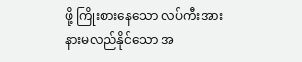ဖို့ ကြိုးစားနေသော လပ်ကီးအား နားမလည်နိုင်သော အ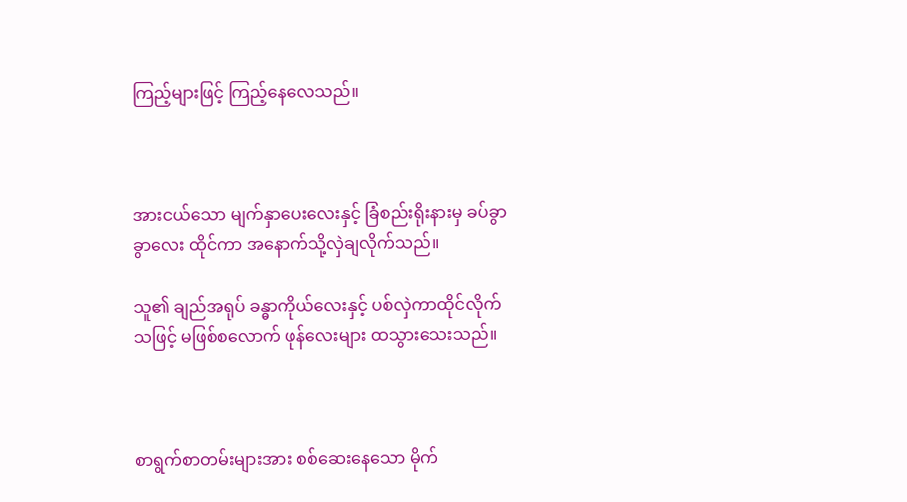ကြည့်များဖြင့် ကြည့်နေလေသည်။



အားငယ်သော မျက်နှာပေးလေးနှင့် ခြံစည်းရိုးနားမှ ခပ်ခွာခွာလေး ထိုင်ကာ အနောက်သို့လှဲချလိုက်သည်။

သူ၏ ချည်အရုပ် ခန္ဓာကိုယ်လေးနှင့် ပစ်လှဲကာထိုင်လိုက်သဖြင့် မဖြစ်စလောက် ဖုန်လေးများ ထသွား‌သေးသည်။



စာရွက်စာတမ်းများအား စစ်ဆေးနေသော မိုက်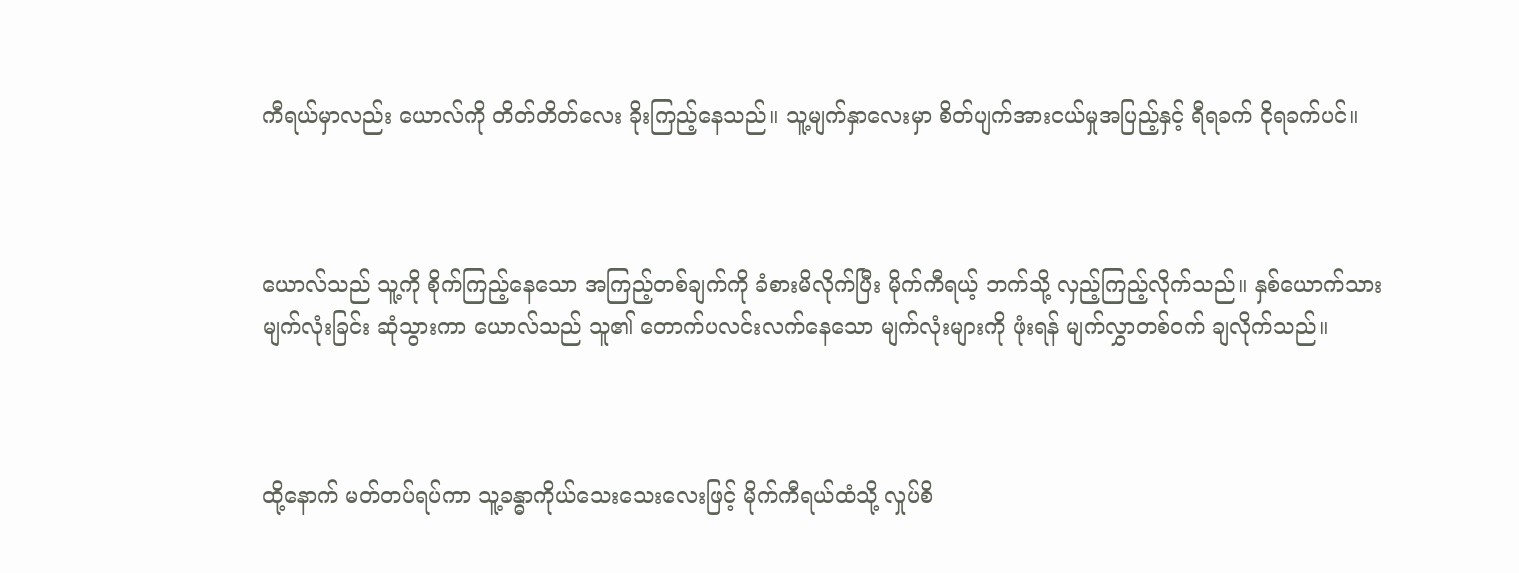ကီရယ်မှာလည်း ယောလ်ကို တိတ်တိတ်လေး ခိုးကြည့်နေသည်။ သူ့မျက်နှာလေးမှာ စိတ်ပျက်အားငယ်မှုအပြည့်နှင့် ရီရခက် ငိုရခက်ပင်။



ယောလ်သည် သူ့ကို စိုက်ကြည့်နေသော အကြည့်တစ်ချက်ကို ခံစားမိလိုက်ပြီး မိုက်ကီရယ့် ဘက်သို့ လှည့်ကြည့်လိုက်သည်။ နှစ်ယောက်သား မျက်လုံးခြင်း ဆုံသွားကာ ယောလ်သည် သူ၏ တောက်ပလင်းလက်နေသော မျက်လုံးများကို ဖုံးရန် မျက်လွှာတစ်ဝက် ချလိုက်သည်။



ထို့နောက် မတ်တပ်ရပ်ကာ သူ့ခန္ဓာကိုယ်သေးသေးလေးဖြင့် မိုက်ကီရယ်ထံသို့ လှုပ်စိ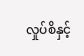လှုပ်စိနှင့်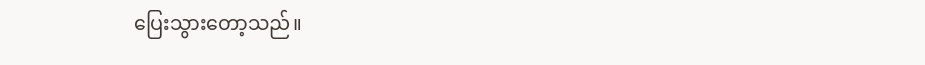ပြေးသွားတော့သည်။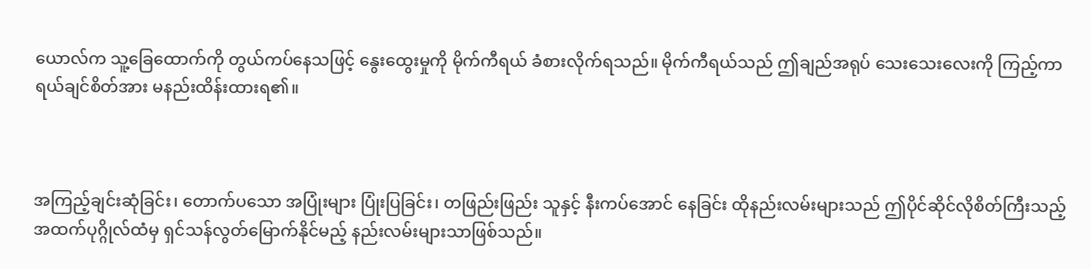ယောလ်က သူ့ခြေထောက်ကို တွယ်ကပ်နေသဖြင့် နွေးထွေးမှုကို မိုက်ကီရယ် ခံစားလိုက်ရသည်။ မိုက်ကီရယ်သည် ဤချည်အရုပ် သေးသေးလေးကို ကြည့်ကာ ရယ်ချင်စိတ်အား မနည်းထိန်းထားရ၏။



အကြည့်ချင်းဆုံခြင်း၊ တောက်ပသော အပြုံးများ ပြုံးပြခြင်း၊ တဖြည်းဖြည်း သူနှင့် နီးကပ်အောင် နေခြင်း ထိုနည်းလမ်းများသည် ဤပိုင်ဆိုင်လိုစိတ်ကြီးသည့် အထက်ပုဂ္ဂိုလ်ထံမှ ရှင်သန်လွတ်မြောက်နိုင်မည့် နည်းလမ်းများသာဖြစ်သည်။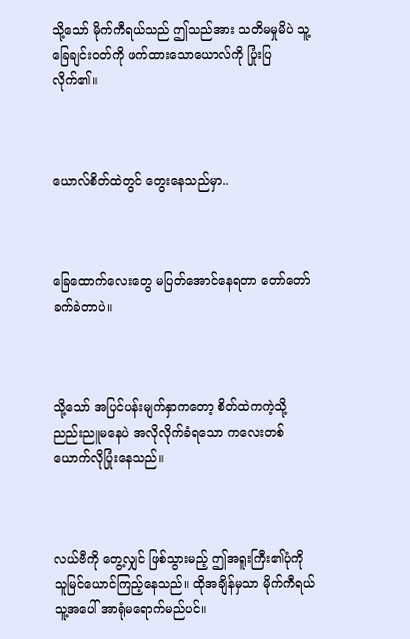သို့သော် မိုက်ကီရယ်သည် ဤသည်အား သတိမမှုမိပဲ သူ့ခြေချင်းဝတ်ကို ဖက်ထား‌သောယောလ်ကို ပြုံးပြလိုက်၏။



ယောလ်စိတ်ထဲတွင် တွေးနေသည်မှာ..



ခြေထောက်လေးတွေ မပြတ်အောင်နေရတာ တော်တော်ခက်ခဲတာပဲ။



သို့သော် အပြင်ပန်းမျက်နှာကတော့ စိတ်ထဲကကဲ့သို့ ညည်းညူမနေပဲ အလိုလိုက်ခံရ‌သော ကလေးတစ်ယောက်လိုပြုံးနေသည်။



လယ်ဗီကို တွေ့လျှင် ဖြစ်သွားမည့် ဤအရူးကြီး၏ပုံကို သူမြင်ယောင်ကြည့်နေသည်။ ထိုအချိန်မှသာ မိုက်ကီရယ် သူ့အပေါ် အာရုံမရောက်မည်ပင်။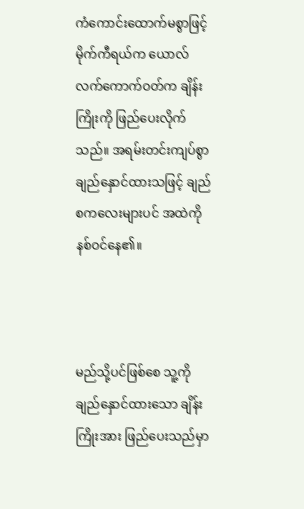ကံကောင်းထောက်မစွာဖြင့် မိုက်ကီရယ်က ယောလ် လက်ကောက်ဝတ်က ချိန်းကြိုးကို ဖြည်ပေးလိုက်သည်။ အရမ်းတင်းကျပ်စွာ ချည်နှောင်ထားသဖြင့် ချည်စကလေးများပင် အထဲကိုနစ်ဝင်နေ၏။



မည်သို့ပင်ဖြစ်စေ သူ့ကိုချည်နှောင်ထားသော ချိန်းကြိုးအား ဖြည်ပေးသည်မှာ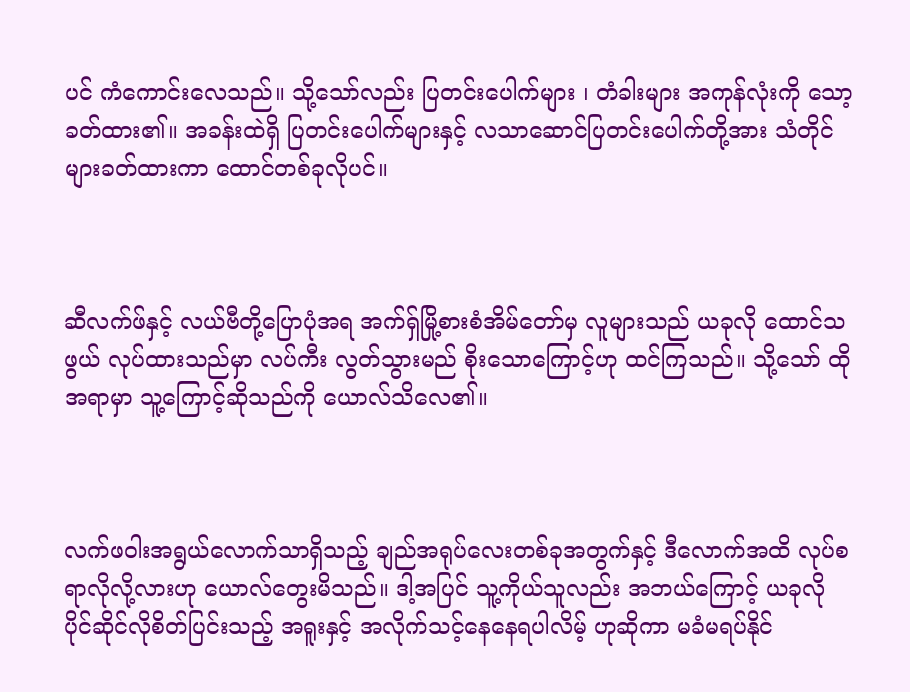ပင် ကံကောင်းလေသည်။ သို့သော်လည်း ပြတင်းပေါက်များ ၊ တံခါးများ အကုန်လုံးကို သော့ခတ်ထား၏။ အခန်းထဲရှိ ပြတင်းပေါက်များနှင့် လသာဆောင်ပြတင်းပေါက်တို့အား သံတိုင်များခတ်ထားကာ ထောင်တစ်ခုလိုပင်။



ဆီလက်ဖ်နှင့် လယ်ဗီတို့ပြောပုံအရ အက်ရှ်မြို့စားစံအိမ်တော်မှ လူများသည် ယခုလို ထောင်သဖွယ် လုပ်ထားသည်မှာ လပ်ကီး လွတ်သွားမည် စိုးသောကြောင့်ဟု ထင်ကြသည်။ သို့သော် ထိုအရာမှာ သူ့ကြောင့်ဆိုသည်ကို ယောလ်သိလေ၏။



လက်ဖဝါးအရွယ်လောက်သာရှိသည့် ချည်အရုပ်လေးတစ်ခုအတွက်နှင့် ဒီလောက်အထိ လုပ်စရာလိုလို့လားဟု ယောလ်တွေးမိသည်။ ဒါ့အပြင် သူ့ကိုယ်သူလည်း အဘယ်ကြောင့် ယခုလို ပိုင်ဆိုင်လိုစိတ်ပြင်းသည့် အရူးနှင့် အလိုက်သင့်နေနေရပါလိမ့် ဟုဆိုကာ မခံမရပ်နိုင်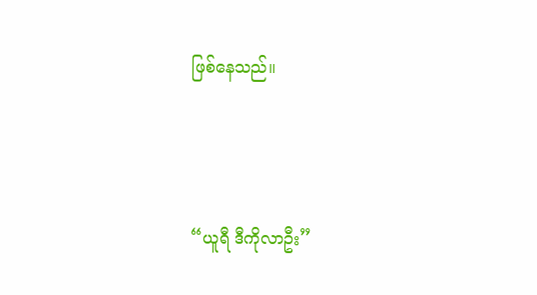ဖြစ်နေသည်။



“ယူရီ ဒီကိုလာဦး”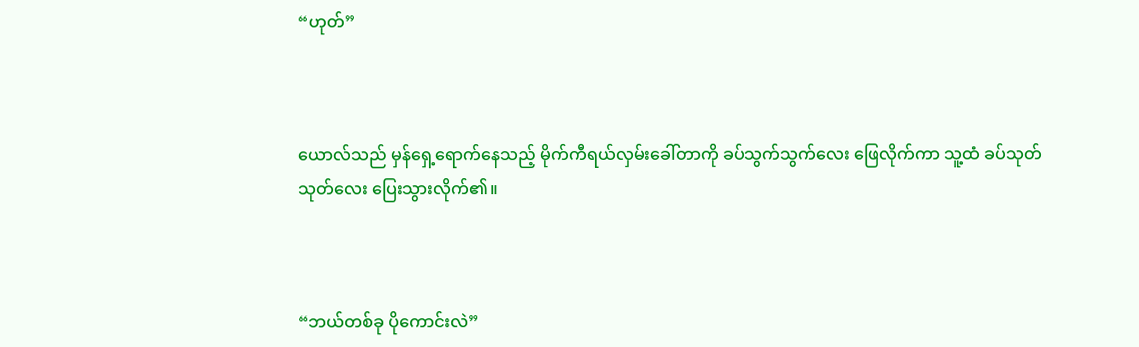“ဟုတ်”



ယောလ်သည် မှန်ရှေ့ရောက်နေသည့် မိုက်ကီရယ်လှမ်းခေါ်တာကို ခပ်သွက်သွက်လေး ဖြေလိုက်ကာ သူ့ထံ ခပ်သုတ်သုတ်လေး ပြေးသွားလိုက်၏။



“ဘယ်တစ်ခု ပိုကောင်းလဲ”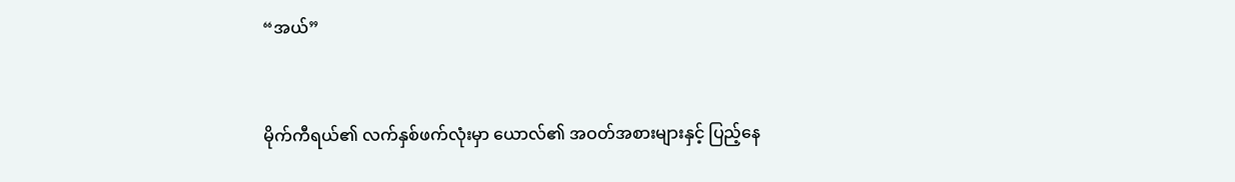“အယ်”



မိုက်ကီရယ်၏ လက်နှစ်ဖက်လုံးမှာ ယောလ်၏ အဝတ်အစားများနှင့် ပြည့်နေ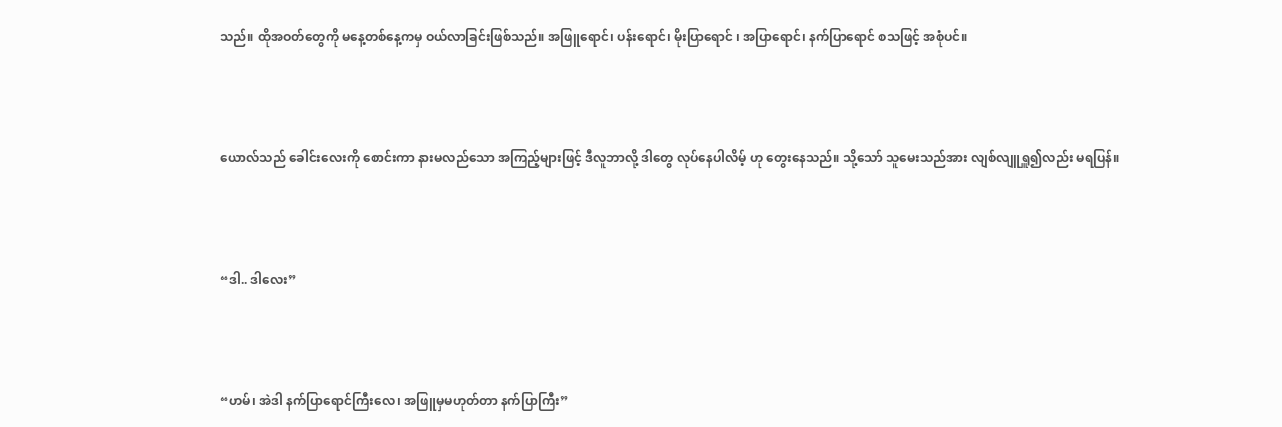သည်။ ထိုအဝတ်တွေကို မနေ့တစ်နေ့ကမှ ဝယ်လာခြင်းဖြစ်သည်။ အဖြူရောင်၊ ပန်းရောင်၊ မိုးပြာရောင် ၊ အပြာရောင်၊ နက်ပြာရောင် စသဖြင့် အစုံပင်။



ယောလ်သည် ခေါင်းလေးကို စောင်းကာ နားမလည်သော အကြည့်များဖြင့် ဒီလူဘာလို့ ဒါတွေ လုပ်နေပါလိမ့် ဟု တွေးနေသည်။ သို့သော် သူမေးသည်အား လျစ်လျူရှူ၍လည်း မရပြန်။



“ဒါ.. ဒါလေး”



“ဟမ်၊ အဲဒါ နက်ပြာရောင်ကြီးလေ၊ အဖြူမှမဟုတ်တာ နက်ပြာကြီး”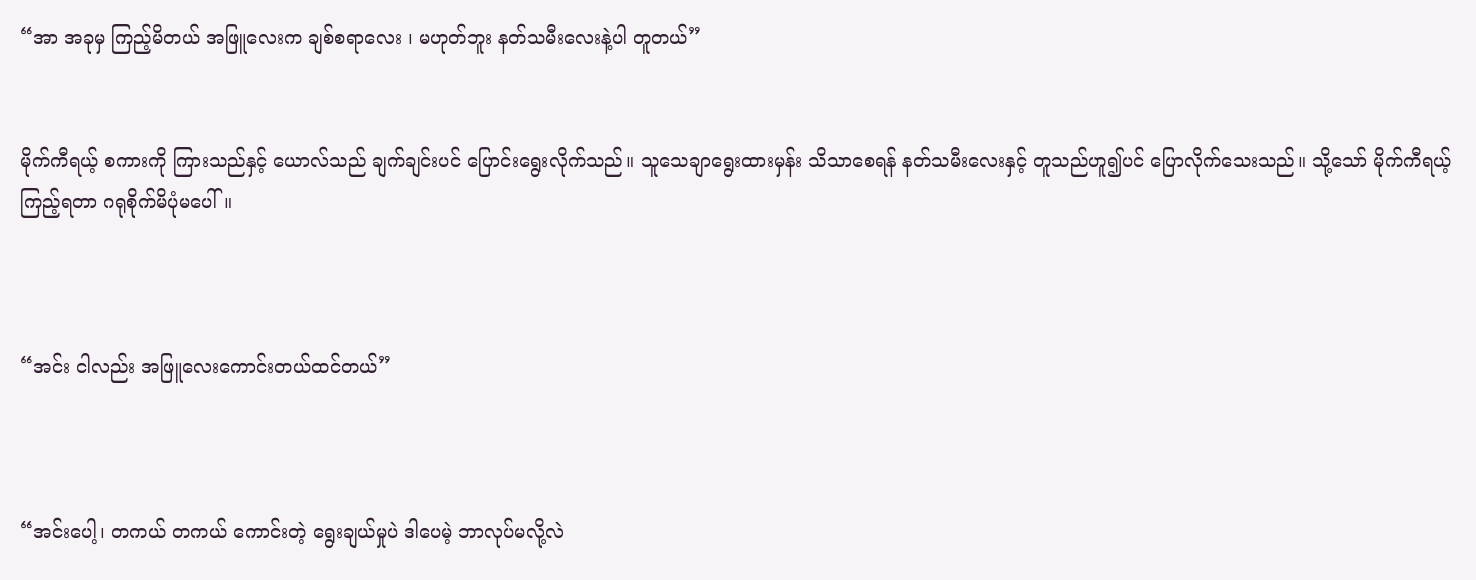“အာ အခုမှ ကြည့်‌မိတယ် အဖြူလေးက ချစ်စရာလေး ၊ မဟုတ်ဘူး နတ်သမီးလေးနဲ့ပါ တူတယ်”


မိုက်ကီရယ့် စကားကို ကြားသည်နှင့် ယောလ်သည် ချက်ချင်းပင် ပြောင်းရွေးလိုက်သည်။ သူသေချာရွေးထားမှန်း သိသာစေရန် နတ်သမီးလေးနှင့် တူသည်ဟူ၍ပင် ပြောလိုက်သေးသည်။ သို့သော် မိုက်ကီရယ့် ကြည့်ရတာ ဂရုစိုက်မိပုံမပေါ်။



“အင်း ငါလည်း အဖြူလေးကောင်းတယ်ထင်တယ်”



“အင်းပေါ့၊ တကယ် တကယ် ကောင်းတဲ့ ရွေးချယ်မှုပဲ ဒါပေမဲ့ ဘာလုပ်မလို့လဲ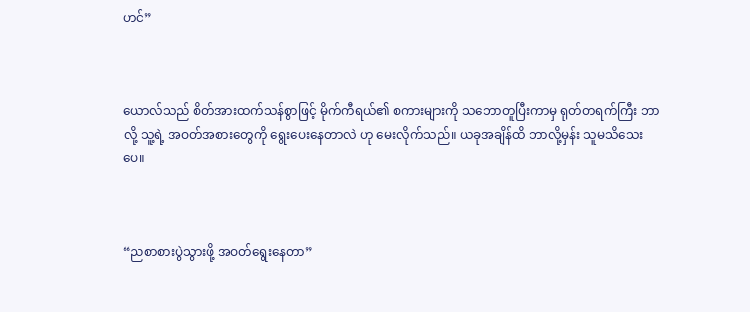ဟင်”



ယောလ်သည် စိတ်အားထက်သန်စွာဖြင့် မိုက်ကီရယ်၏ စကားများကို သဘောတူပြီးကာမှ ရုတ်တရက်ကြီး ဘာလို့ သူ့ရဲ့ အဝတ်အစားတွေကို ရွေးပေးနေတာလဲ ဟု မေးလိုက်သည်။ ယခုအချိန်ထိ ဘာလို့မှန်း သူမသိသေးပေ။



“ညစာစားပွဲသွားဖို့ အဝတ်ရွေးနေတာ”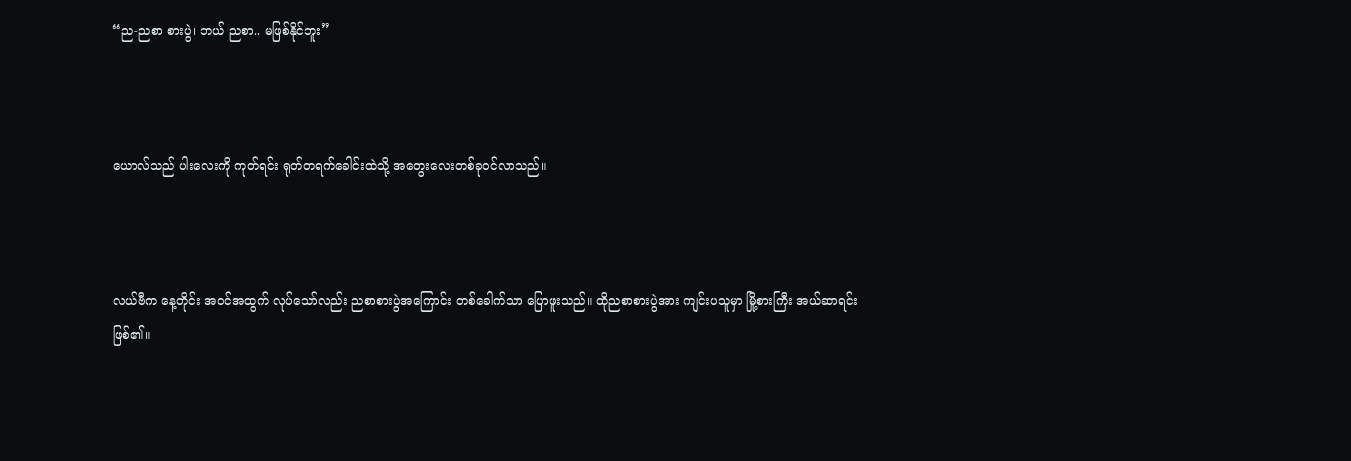“ည-ညစာ စားပွဲ၊ ဘယ် ညစာ.. မဖြစ်နိုင်ဘူး”



ယောလ်သည် ပါးလေးကို ကုတ်ရင်း ရုတ်တရက်ခေါင်းထဲသို့ အတွေးလေးတစ်ခုဝင်လာသည်။



လယ်ဗီက နေ့တိုင်း အဝင်အထွက် လုပ်သော်လည်း ညစာစားပွဲအကြောင်း တစ်ခေါက်သာ ပြောဖူးသည်။ ထိုညစာစားပွဲအား ကျင်းပသူမှာ မြို့စားကြီး အယ်ဆာရင်း ဖြစ်၏။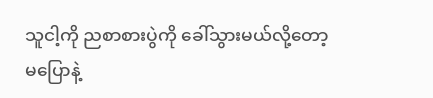သူငါ့ကို ညစာစားပွဲကို ခေါ်သွားမယ်လို့တော့ မပြောနဲ့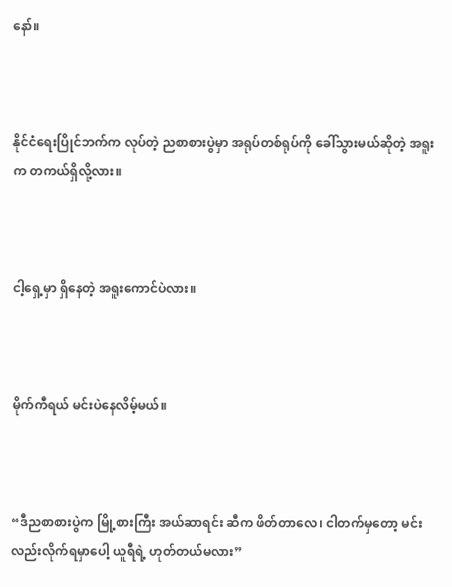နော်။



နိုင်ငံရေးပြိုင်ဘက်က လုပ်တဲ့ ညစာစားပွဲမှာ အရုပ်တစ်ရုပ်ကို ခေါ်သွားမယ်ဆိုတဲ့ အရူးက တကယ်ရှိလို့လား။



ငါ့ရှေ့မှာ ရှိနေတဲ့ အရူးကောင်ပဲလား။



မိုက်ကီရယ် မင်းပဲနေလိမ့်မယ်။



“ဒီညစာစားပွဲက မြို့စားကြီး အယ်ဆာရင်း ဆီက ဖိတ်တာလေ၊ ငါတက်မှတော့ မင်းလည်းလိုက်ရမှာပေါ့ ယူရီရဲ့ ဟုတ်တယ်မလား”